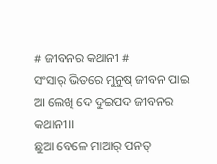# ଜୀବନର କଥାନୀ #
ସଂସାର୍ ଭିତରେ ମୁନୁଷ୍ ଜୀବନ ପାଇ
ଆ ଲେଖି ଦେ ଦୁଇପଦ ଜୀବନର କଥାନୀ।।
ଛୁଆ ବେଳେ ମାଆର୍ ପନତ୍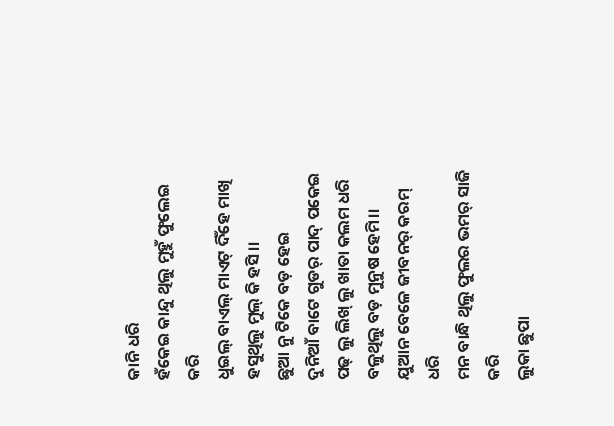କାନି ଧରି
ହଁକେଇ କାନ୍ଦୁ ଥିଲୁ ମୁହୁଁ ଫୁଲେଇ କରି
ଧୁଇଲ୍ ବାଏଲ୍ ମାଏଟ୍ ଦିଁହେ ମାଖି
ହସୁଥିଲୁ ମୁଲ୍ କି ହସି।।
ଛୁଆ ନୁ ଟିକେ ବଡ଼ ହେଇ
ଦୁନିଆଁ ବାଟେ ଗୁଡର୍ ପାଦ୍ ପକେଇ
ପଢ୍ ଲୁ ଲିଖ୍ ଲୁ ଖାତା କଲମ ଧରି
ବଳୁଥିଲୁ ବଡ଼ ମୁନୁଷ ହେମି।।
ଯୁଆନ ବେଳେ ଜୀବନର୍ କରମ୍ ଧରି
ମନ ବାନ୍ଧି ଥିଲୁ ଫୁଲର ଭମର୍ ସାଜି କରି
ଲୁକା ଛୁପା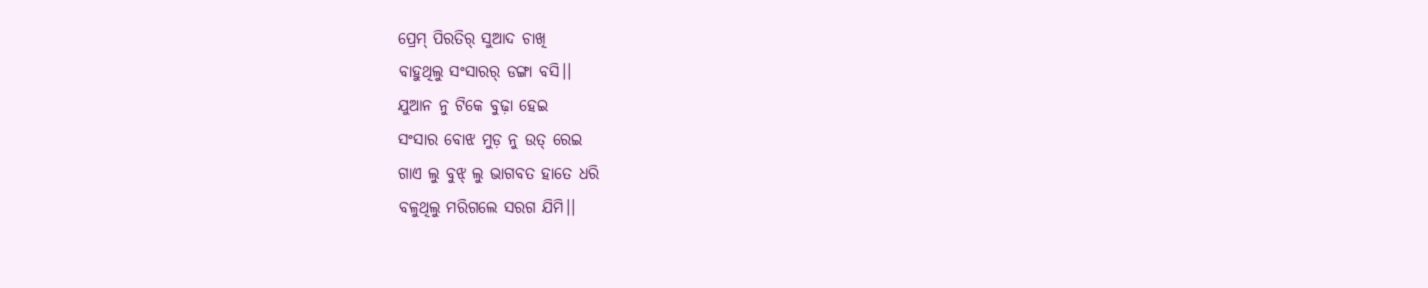ପ୍ରେମ୍ ପିରତିର୍ ସୁଆଦ ଚାଖି
ବାହୁଥିଲୁ ସଂସାରର୍ ଡଙ୍ଗା ବସି।।
ଯୁଆନ ନୁ ଟିକେ ବୁଢ଼ା ହେଇ
ସଂସାର ବୋଝ ମୁଡ଼ ନୁ ଉତ୍ ରେଇ
ଗାଏ ଲୁ ବୁଝ୍ ଲୁ ଭାଗବତ ହାତେ ଧରି
ବଳୁଥିଲୁ ମରିଗଲେ ସରଗ ଯିମି।।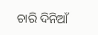ଚାରି ଦିନିଆଁ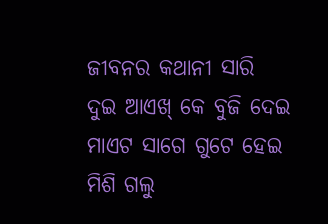ଜୀବନର କଥାନୀ ସାରି
ଦୁଇ ଆଏଖ୍ କେ ବୁଜି ଦେଇ
ମାଏଟ ସାଗେ ଗୁଟେ ହେଇ
ମିଶି ଗଲୁ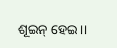ଶୂଇନ୍ ହେଇ।।